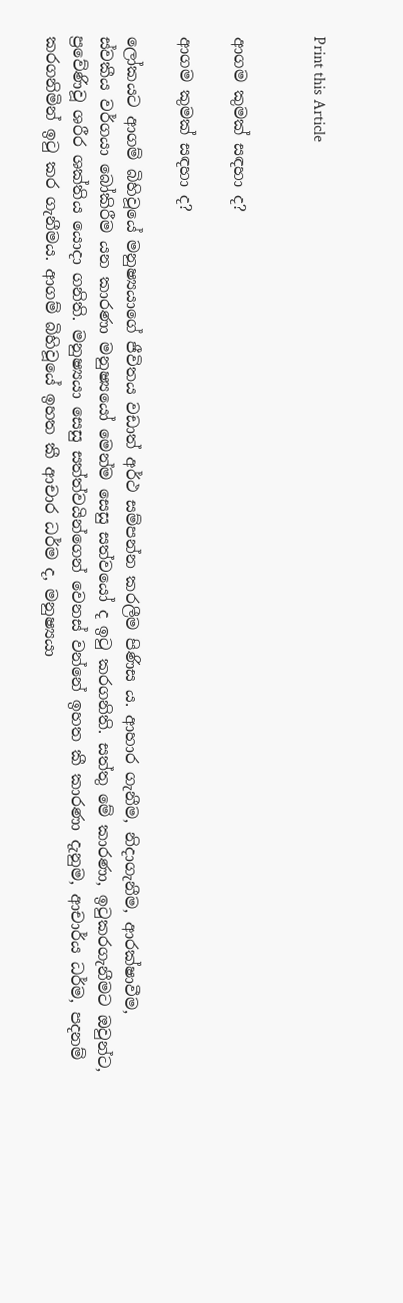Print this Article


ආගම කුමක් සඳහා ද?

ආගම කුමක් සඳහා ද?

ලෝකයට ආගම් බිහිවූයේ මනුෂ්‍යයාගේ ජීවිතය වඩාත් අර්ථ සම්පන්න කරලීම පිණිස ය. ආහාර ගැනීම, නිදාගැනීම, ආරක්ෂාවීම, ස්වකීය වර්ගයා බෝකිරීම යන කාරණා මනුෂ්‍යයෝ මෙන්ම සෙසු සත්වයෝ ද ඉටු කරගනිති. සත්තු මේ කාරණා, ඉටුකරගැනීමට ඔවුන්ට, ප්‍රවේණිවූ ශරීර ශක්තිය යොදා ගනිති. මනුෂ්‍යයා සෙසු සත්ත්වයින්ගෙන් වෙනස් වන්නේ ඉහත කී කාරණා දැනුම, ආචාර්ය ධර්ම, පදනම් කරගනිමින් ඉටු කර ගැනීමය. ආගම් බිහිවූයේ ඉහත කී ආචාර ධර්ම ද, මනුෂ්‍යයා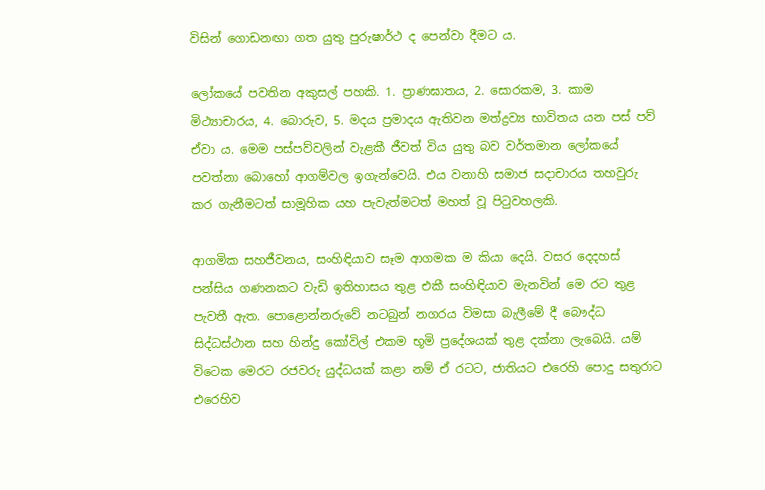විසින් ගොඩනඟා ගත යුතු පුරුෂාර්ථ ද පෙන්වා දීමට ය.

ලෝකයේ පවතින අකුසල් පහකි. 1. ප්‍රාණඝාතය, 2. සොරකම, 3. කාම මිථ්‍යාචාරය, 4. බොරුව, 5. මදය ප්‍රමාදය ඇතිවන මත්ද්‍රව්‍ය භාවිතය යන පස් පව් ඒවා ය. මෙම පස්පව්වලින් වැළකී ජීවත් විය යුතු බව වර්තමාන ලෝකයේ පවත්නා බොහෝ ආගම්වල ඉගැන්වෙයි. එය වනාහි සමාජ සදාචාරය තහවුරු කර ගැනීමටත් සාමූහික යහ පැවැත්මටත් මහත් වූ පිටුවහලකි.

ආගමික සහජීවනය, සංහිඳියාව සෑම ආගමක ම කියා දෙයි. වසර දෙදහස් පන්සිය ගණනකට වැඩි ඉතිහාසය තුළ එකී සංහිඳියාව මැනවින් මෙ රට තුළ පැවතී ඇත. පොළොන්නරුවේ නටබුන් නගරය විමසා බැලීමේ දී බෞද්ධ සිද්ධස්ථාන සහ හින්දු කෝවිල් එකම භූමි ප්‍රදේශයක් තුළ දක්නා ලැබෙයි. යම් විටෙක මෙරට රජවරු යුද්ධයක් කළා නම් ඒ රටට, ජාතියට එරෙහි පොදු සතුරාට එරෙහිව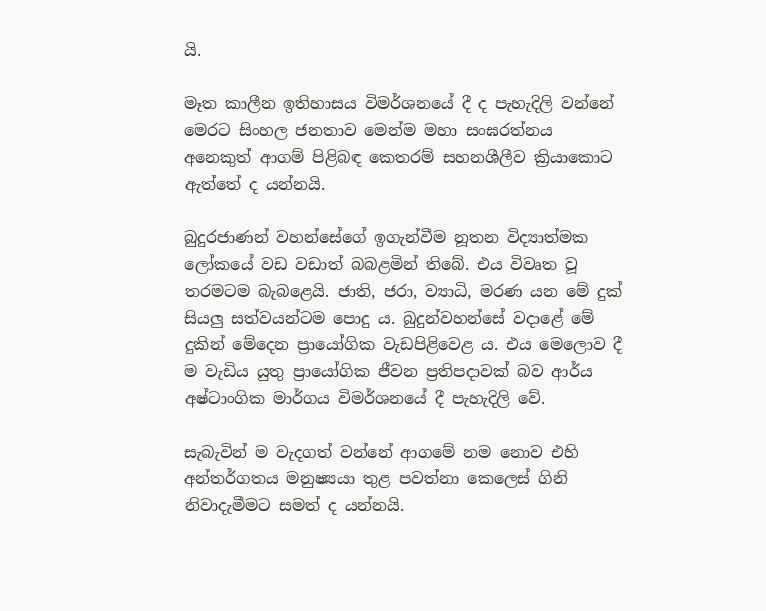යි.

මෑත කාලීන ඉතිහාසය විමර්ශනයේ දී ද පැහැදිලි වන්නේ මෙරට සිංහල ජනතාව මෙන්ම මහා සංඝරත්නය අනෙකුත් ආගම් පිළිබඳ කෙතරම් සහනශීලීව ක්‍රියාකොට ඇත්තේ ද යන්නයි.

බුදුරජාණන් වහන්සේගේ ඉගැන්වීම නූතන විද්‍යාත්මක ලෝකයේ වඩ වඩාත් බබළමින් තිබේ. එය විවෘත වූ තරමටම බැබළෙයි. ජාති, ජරා, ව්‍යාධි, මරණ යන මේ දුක් සියලු සත්වයන්ටම පොදු ය. බුදුන්වහන්සේ වදාළේ මේ දුකින් මේදෙන ප්‍රායෝගික වැඩපිළිවෙළ ය. එය මෙලොව දී ම වැඩිය යුතු ප්‍රායෝගික ජීවන ප්‍රතිපදාවක් බව ආර්ය අෂ්ටාංගික මාර්ගය විමර්ශනයේ දී පැහැදිලි වේ.

සැබැවින් ම වැදගත් වන්නේ ආගමේ නම නොව එහි අන්තර්ගතය මනුෂ්‍යයා තුළ පවත්නා කෙලෙස් ගිනි නිවාදැමීමට සමත් ද යන්නයි.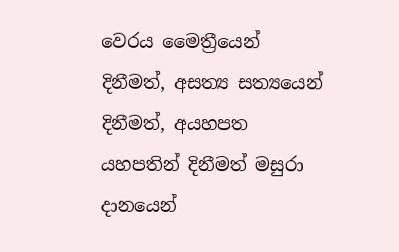වෙරය මෛත්‍රීයෙන් දිනීමත්, අසත්‍ය සත්‍යයෙන් දිනීමත්, අයහපත යහපතින් දිනීමත් මසුරා දානයෙන්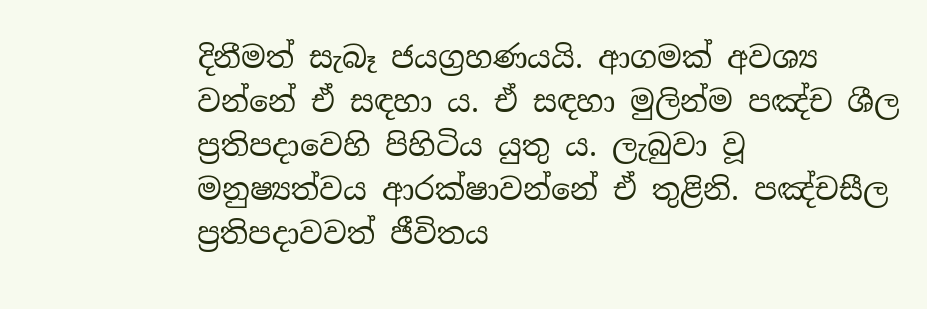දිනීමත් සැබෑ ජයග්‍රහණයයි. ආගමක් අවශ්‍ය වන්නේ ඒ සඳහා ය. ඒ සඳහා මුලින්ම පඤ්ච ශීල ප්‍රතිපදාවෙහි පිහිටිය යුතු ය. ලැබුවා වූ මනුෂ්‍යත්වය ආරක්ෂාවන්නේ ඒ තුළිනි. පඤ්චසීල ප්‍රතිපදාවවත් ජීවිතය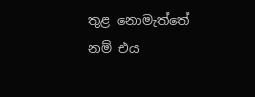තුළ නොමැත්තේ නම් එය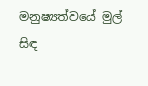මනුෂ්‍යත්වයේ මුල් සිඳ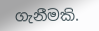ගැනීමකි.